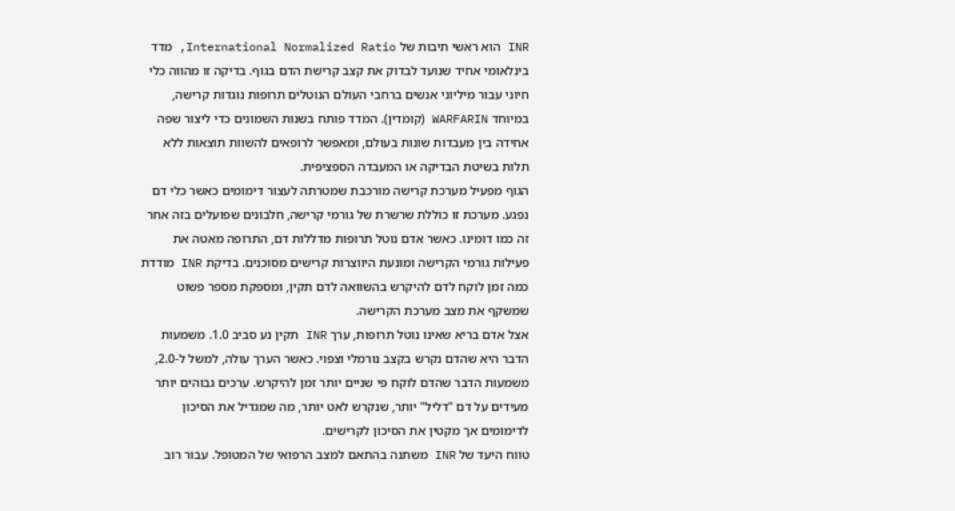INR הוא ראשי תיבות של International Normalized Ratio, מדד בינלאומי אחיד שנועד לבדוק את קצב קרישת הדם בגוף. בדיקה זו מהווה כלי חיוני עבור מיליוני אנשים ברחבי העולם הנוטלים תרופות נוגדות קרישה, במיוחד WARFARIN (קומדין). המדד פותח בשנות השמונים כדי ליצור שפה אחידה בין מעבדות שונות בעולם, ומאפשר לרופאים להשוות תוצאות ללא תלות בשיטת הבדיקה או המעבדה הספציפית.
הגוף מפעיל מערכת קרישה מורכבת שמטרתה לעצור דימומים כאשר כלי דם נפגע. מערכת זו כוללת שרשרת של גורמי קרישה, חלבונים שפועלים בזה אחר זה כמו דומינו. כאשר אדם נוטל תרופות מדללות דם, התרופה מאטה את פעילות גורמי הקרישה ומונעת היווצרות קרישים מסוכנים. בדיקת INR מודדת כמה זמן לוקח לדם להיקרש בהשוואה לדם תקין, ומספקת מספר פשוט שמשקף את מצב מערכת הקרישה.
אצל אדם בריא שאינו נוטל תרופות, ערך INR תקין נע סביב 1.0. משמעות הדבר היא שהדם נקרש בקצב נורמלי וצפוי. כאשר הערך עולה, למשל ל-2.0, משמעות הדבר שהדם לוקח פי שניים יותר זמן להיקרש. ערכים גבוהים יותר מעידים על דם "דליל" יותר, שנקרש לאט יותר, מה שמגדיל את הסיכון לדימומים אך מקטין את הסיכון לקרישים.
טווח היעד של INR משתנה בהתאם למצב הרפואי של המטופל. עבור רוב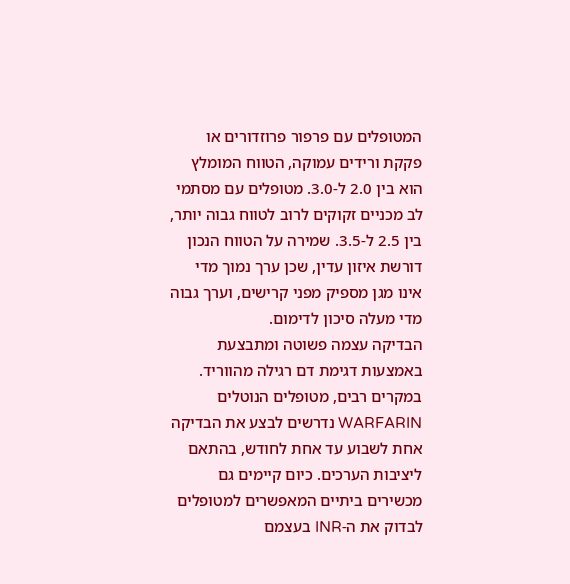המטופלים עם פרפור פרוזדורים או פקקת ורידים עמוקה, הטווח המומלץ הוא בין 2.0 ל-3.0. מטופלים עם מסתמי לב מכניים זקוקים לרוב לטווח גבוה יותר, בין 2.5 ל-3.5. שמירה על הטווח הנכון דורשת איזון עדין, שכן ערך נמוך מדי אינו מגן מספיק מפני קרישים, וערך גבוה מדי מעלה סיכון לדימום.
הבדיקה עצמה פשוטה ומתבצעת באמצעות דגימת דם רגילה מהווריד. במקרים רבים, מטופלים הנוטלים WARFARIN נדרשים לבצע את הבדיקה אחת לשבוע עד אחת לחודש, בהתאם ליציבות הערכים. כיום קיימים גם מכשירים ביתיים המאפשרים למטופלים לבדוק את ה-INR בעצמם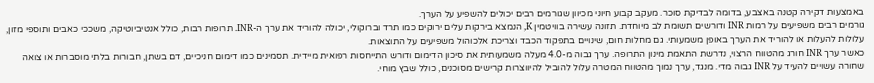באמצעות דקירה קטנה באצבע, בדומה לבדיקת סוכר. מעקב קבוע חיוני מכיוון שגורמים רבים יכולים להשפיע על הערך.
גורמים רבים משפיעים על רמות INR ודורשים תשומת לב מיוחדת. תזונה עשירה בוויטמין K, הנמצא בירקות עלים ירוקים כמו תרד וברוקולי, יכולה להוריד את ערך ה-INR. תרופות רבות, כולל אנטיביוטיקה, משככי כאבים ותוספי מזון, עלולות להעלות או להוריד את הערך באופן משמעותי. גם מחלות חום, שינויים בתפקוד הכבד וצריכת אלכוהול משפיעים על התוצאות.
כאשר ערך INR חורג מהטווח הרצוי, נדרשת התאמת מינון התרופה. ערך גבוה מ-4.0 מעלה משמעותית את סיכון הדימום ודורש התייחסות רפואית מיידית. תסמינים כמו דימום חניכיים, דם בשתן, חבורות בלתי מוסברות או צואה שחורה עשויים להעיד על INR גבוה מדי. מנגד, ערך נמוך מהטווח המטרה עלול להוביל להיווצרות קרישים מסוכנים, כולל שבץ מוחי.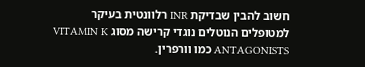חשוב להבין שבדיקת INR רלוונטית בעיקר למטופלים הנוטלים נוגדי קרישה מסוג VITAMIN K ANTAGONISTS כמו וורפרין.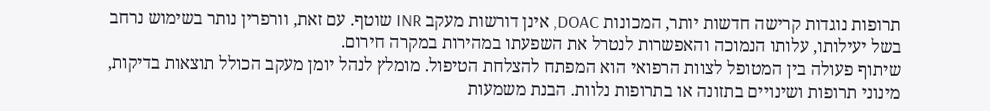תרופות נוגדות קרישה חדשות יותר, המכונות DOAC, אינן דורשות מעקב INR שוטף. עם זאת, וורפרין נותר בשימוש נרחב בשל יעילותו, עלותו הנמוכה והאפשרות לנטרל את השפעתו במהירות במקרה חירום.
שיתוף פעולה בין המטופל לצוות הרפואי הוא המפתח להצלחת הטיפול. מומלץ לנהל יומן מעקב הכולל תוצאות בדיקות, מינוני תרופות ושינויים בתזונה או בתרופות נלוות. הבנת משמעות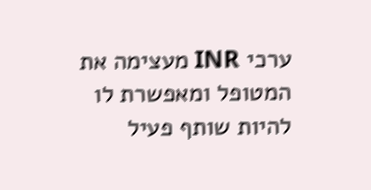ערכי INR מעצימה את המטופל ומאפשרת לו להיות שותף פעיל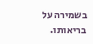בשמירה על בריאותו.